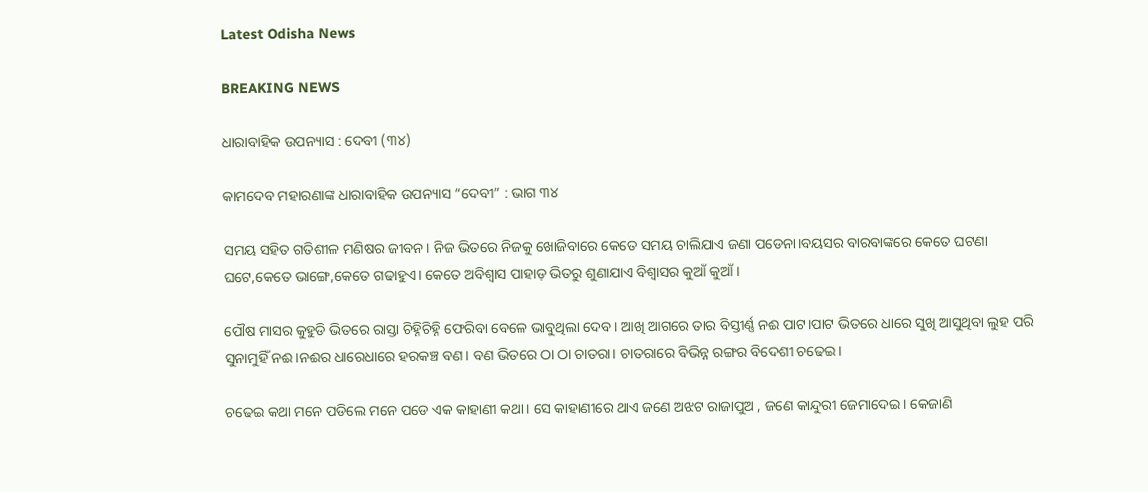Latest Odisha News

BREAKING NEWS

ଧାରାବାହିକ ଉପନ୍ୟାସ : ଦେବୀ (୩୪)

କାମଦେବ ମହାରଣାଙ୍କ ଧାରାବାହିକ ଉପନ୍ୟାସ “ଦେବୀ” : ଭାଗ ୩୪

ସମୟ ସହିତ ଗତିଶୀଳ ମଣିଷର ଜୀବନ। ନିଜ ଭିତରେ ନିଜକୁ ଖୋଜିବାରେ କେତେ ସମୟ ଚାଲିଯାଏ ଜଣା ପଡେନା।ବୟସର ବାରବାଙ୍କରେ କେତେ ଘଟଣା ଘଟେ,କେତେ ଭାଙ୍ଗେ,କେତେ ଗଢାହୁଏ। କେତେ ଅବିଶ୍ବାସ ପାହାଡ଼ ଭିତରୁ ଶୁଣାଯାଏ ବିଶ୍ଵାସର କୁଆଁ କୁଆଁ ।

ପୌଷ ମାସର କୁହୁଡି ଭିତରେ ରାସ୍ତା ଚିହ୍ନିଚିହ୍ନି ଫେରିବା ବେଳେ ଭାବୁଥିଲା ଦେବ। ଆଖି ଆଗରେ ତାର ବିସ୍ତୀର୍ଣ୍ଣ ନଈ ପାଟ।ପାଟ ଭିତରେ ଧାରେ ସୁଖି ଆସୁଥିବା ଲୁହ ପରି ସୁନାମୁହିଁ ନଈ।ନଈର ଧାରେଧାରେ ହରକଞ୍ଚ ବଣ। ବଣ ଭିତରେ ଠା ଠା ଚାତରା। ଚାତରାରେ ବିଭିନ୍ନ ରଙ୍ଗର ବିଦେଶୀ ଚଢେଇ।

ଚଢେଇ କଥା ମନେ ପଡିଲେ ମନେ ପଡେ ଏକ କାହାଣୀ କଥା। ସେ କାହାଣୀରେ ଥାଏ ଜଣେ ଅଝଟ ରାଜାପୁଅ , ଜଣେ କାନ୍ଦୁରୀ ଜେମାଦେଇ। କେଜାଣି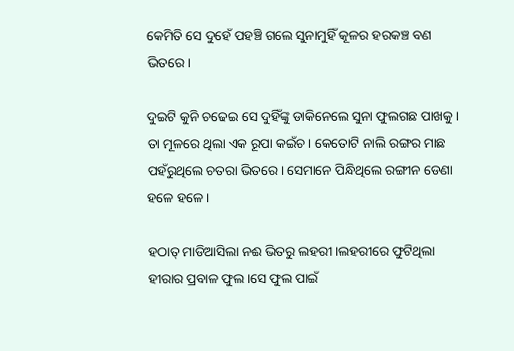କେମିତି ସେ ଦୁହେଁ ପହଞ୍ଚି ଗଲେ ସୁନାମୁହିଁ କୂଳର ହରକଞ୍ଚ ବଣ ଭିତରେ।

ଦୁଇଟି କୁନି ଚଢେଇ ସେ ଦୁହିଁଙ୍କୁ ଡାକିନେଲେ ସୁନା ଫୁଲଗଛ ପାଖକୁ। ତା ମୂଳରେ ଥିଲା ଏକ ରୂପା କଇଁଚ। କେତୋଟି ନାଲି ରଙ୍ଗର ମାଛ ପହଁରୁଥିଲେ ଚତରା ଭିତରେ। ସେମାନେ ପିନ୍ଧିଥିଲେ ରଙ୍ଗୀନ ଡେଣା ହଳେ ହଳେ।

ହଠାତ୍ ମାଡିଆସିଲା ନଈ ଭିତରୁ ଲହରୀ।ଲହରୀରେ ଫୁଟିଥିଲା ହୀରାର ପ୍ରବାଳ ଫୁଲ।ସେ ଫୁଲ ପାଇଁ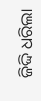ଜିଦ୍ଦି ଧରିଲା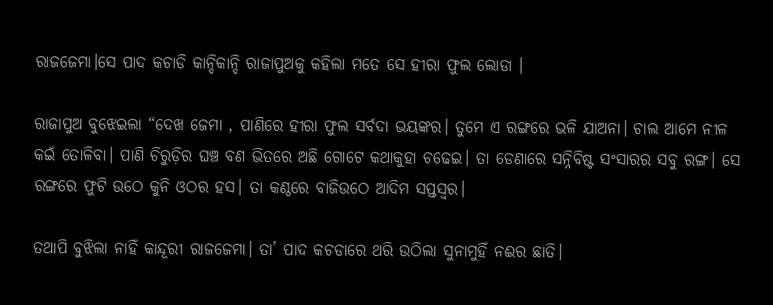ରାଜଜେମା।ସେ ପାଦ କଚାଡି କାନ୍ଦିକାନ୍ଦି ରାଜାପୁଅକୁ କହିଲା ମତେ ସେ ହୀରା ଫୁଲ ଲୋଡା ।

ରାଜାପୁଅ ବୁଝେଇଲା “ଦେଖ ଜେମା , ପାଣିରେ ହୀରା ଫୁଲ ସର୍ବଦା ଭୟଙ୍କର। ତୁମେ ଏ ରଙ୍ଗରେ ଭଳି ଯାଅନା। ଚାଲ ଆମେ ନୀଳ କଇଁ ତୋଳିବା। ପାଣି ଚିରୁଡ଼ିର ଘଞ୍ଚ ବଣ ଭିତରେ ଅଛି ଗୋଟେ କଥାକୁହା ଚଢେଇ। ତା ଡେଣାରେ ସନ୍ନିବିଷ୍ଟ ସଂସାରର ସବୁ ରଙ୍ଗ। ସେ ରଙ୍ଗରେ ଫୁଟି ଉଠେ କୁନି ଓଠର ହସ। ତା କଣ୍ଠରେ ବାଜିଉଠେ ଆଦିମ ସପ୍ତସ୍ୱର।

ତଥାପି ବୁଝିଲା ନାହିଁ କାନ୍ଦୂରୀ ରାଜଜେମା। ତା’ ପାଦ କଚଡାରେ ଥରି ଉଠିଲା ସୁନାମୁହିଁ ନଈର ଛାତି।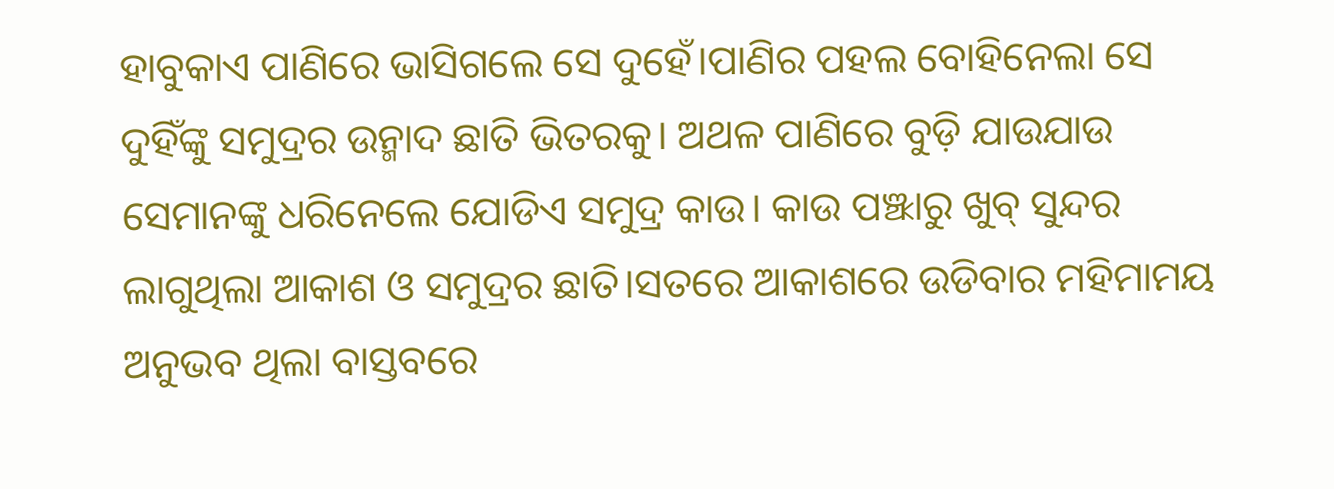ହାବୁକାଏ ପାଣିରେ ଭାସିଗଲେ ସେ ଦୁହେଁ।ପାଣିର ପହଲ ବୋହିନେଲା ସେ ଦୁହିଁଙ୍କୁ ସମୁଦ୍ରର ଉନ୍ମାଦ ଛାତି ଭିତରକୁ। ଅଥଳ ପାଣିରେ ବୁଡ଼ି ଯାଉଯାଉ ସେମାନଙ୍କୁ ଧରିନେଲେ ଯୋଡିଏ ସମୁଦ୍ର କାଉ। କାଉ ପଞ୍ଝାରୁ ଖୁବ୍ ସୁନ୍ଦର ଲାଗୁଥିଲା ଆକାଶ ଓ ସମୁଦ୍ରର ଛାତି।ସତରେ ଆକାଶରେ ଉଡିବାର ମହିମାମୟ ଅନୁଭବ ଥିଲା ବାସ୍ତବରେ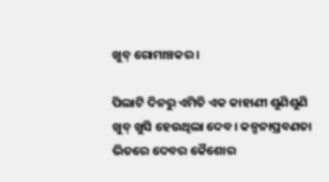ଖୁବ୍ ରୋମାଞ୍ଚକର।

ପିଲାଟି ଦିନରୁ ଏମିତି ଏକ କାହାଣୀ ଶୁଣିଶୁଣି ଖୁବ୍ ଖୁସି ହେଉଥିଲା ଦେବ। କଳ୍ପନାପ୍ରବଣତା ଭିତରେ ଦେବର କୈଶୋର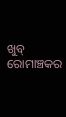ଖୁବ୍ ରୋମାଞ୍ଚକର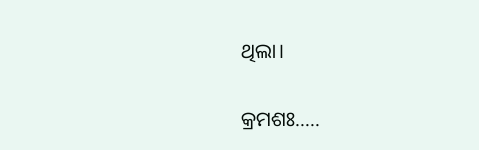ଥିଲା।

କ୍ରମଶଃ…..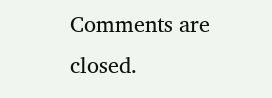Comments are closed.